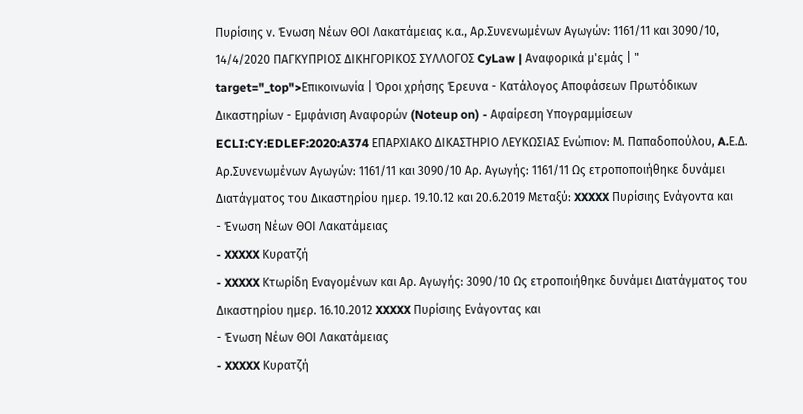Πυρίσιης ν. Ένωση Νέων ΘΟΙ Λακατάμειας κ.α., Αρ.Συνενωμένων Αγωγών: 1161/11 και 3090/10, 14/4/2020 ΠΑΓΚΥΠΡΙΟΣ ΔΙΚΗΓΟΡΙΚΟΣ ΣΥΛΛΟΓΟΣ CyLaw | Αναφορικά μ'εμάς | " target="_top">Επικοινωνία | Όροι χρήσης Έρευνα - Κατάλογος Αποφάσεων Πρωτόδικων Δικαστηρίων - Εμφάνιση Αναφορών (Noteup on) - Αφαίρεση Υπογραμμίσεων ECLI:CY:EDLEF:2020:A374 ΕΠΑΡΧΙΑΚΟ ΔΙΚΑΣΤΗΡΙΟ ΛΕΥΚΩΣΙΑΣ Ενώπιον: Μ. Παπαδοπούλου, A.Ε.Δ. Αρ.Συνενωμένων Αγωγών: 1161/11 και 3090/10 Αρ. Αγωγής: 1161/11 Ως ετροποποιήθηκε δυνάμει Διατάγματος του Δικαστηρίου ημερ. 19.10.12 και 20.6.2019 Μεταξύ: XXXXX Πυρίσιης Ενάγοντα και
- Ένωση Νέων ΘΟΙ Λακατάμειας
- XXXXX Κυρατζή
- XXXXX Κτωρίδη Εναγομένων και Αρ. Αγωγής: 3090/10 Ως ετροποιήθηκε δυνάμει Διατάγματος του Δικαστηρίου ημερ. 16.10.2012 XXXXX Πυρίσιης Ενάγοντας και
- Ένωση Νέων ΘΟΙ Λακατάμειας
- XXXXX Κυρατζή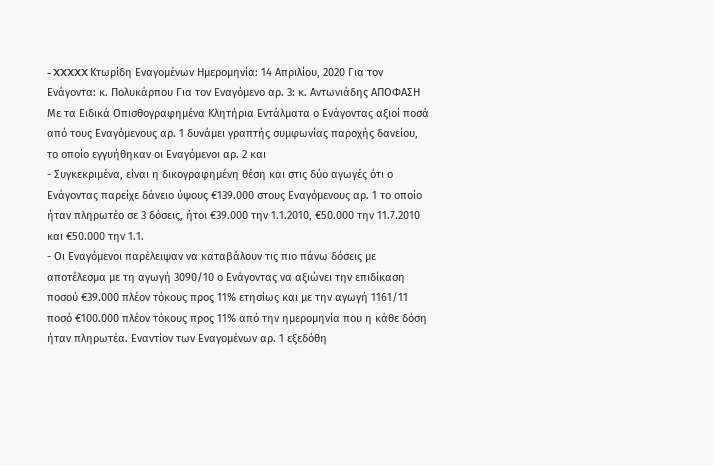- XXXXX Κτωρίδη Εναγομένων Ημερομηνία: 14 Απριλίου, 2020 Για τον Ενάγοντα: κ. Πολυκάρπου Για τον Εναγόμενο αρ. 3: κ. Αντωνιάδης ΑΠΟΦΑΣΗ Με τα Ειδικά Οπισθογραφημένα Κλητήρια Εντάλματα ο Ενάγοντας αξιοί ποσά από τους Εναγόμενους αρ. 1 δυνάμει γραπτής συμφωνίας παροχής δανείου, το οποίο εγγυήθηκαν οι Εναγόμενοι αρ. 2 και
- Συγκεκριμένα, είναι η δικογραφημένη θέση και στις δύο αγωγές ότι ο Ενάγοντας παρείχε δάνειο ύψους €139.000 στους Εναγόμενους αρ. 1 το οποίο ήταν πληρωτέο σε 3 δόσεις, ήτοι €39.000 την 1.1.2010, €50.000 την 11.7.2010 και €50.000 την 1.1.
- Οι Εναγόμενοι παρέλειψαν να καταβάλουν τις πιο πάνω δόσεις με αποτέλεσμα με τη αγωγή 3090/10 ο Ενάγοντας να αξιώνει την επιδίκαση ποσού €39.000 πλέον τόκους προς 11% ετησίως και με την αγωγή 1161/11 ποσό €100.000 πλέον τόκους προς 11% από την ημερομηνία που η κάθε δόση ήταν πληρωτέα. Εναντίον των Εναγομένων αρ. 1 εξεδόθη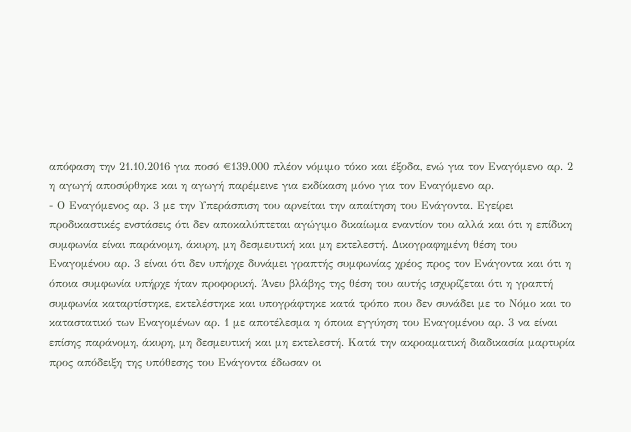απόφαση την 21.10.2016 για ποσό €139.000 πλέον νόμιμο τόκο και έξοδα, ενώ για τον Εναγόμενο αρ. 2 η αγωγή αποσύρθηκε και η αγωγή παρέμεινε για εκδίκαση μόνο για τον Εναγόμενο αρ.
- Ο Εναγόμενος αρ. 3 με την Υπεράσπιση του αρνείται την απαίτηση του Ενάγοντα. Εγείρει προδικαστικές ενστάσεις ότι δεν αποκαλύπτεται αγώγιμο δικαίωμα εναντίον του αλλά και ότι η επίδικη συμφωνία είναι παράνομη, άκυρη, μη δεσμευτική και μη εκτελεστή. Δικογραφημένη θέση του Εναγομένου αρ. 3 είναι ότι δεν υπήρχε δυνάμει γραπτής συμφωνίας χρέος προς τον Ενάγοντα και ότι η όποια συμφωνία υπήρχε ήταν προφορική. Άνευ βλάβης της θέση του αυτής ισχυρίζεται ότι η γραπτή συμφωνία καταρτίστηκε, εκτελέστηκε και υπογράφτηκε κατά τρόπο που δεν συνάδει με το Νόμο και το καταστατικό των Εναγομένων αρ. 1 με αποτέλεσμα η όποια εγγύηση του Εναγομένου αρ. 3 να είναι επίσης παράνομη, άκυρη, μη δεσμευτική και μη εκτελεστή. Κατά την ακροαματική διαδικασία μαρτυρία προς απόδειξη της υπόθεσης του Ενάγοντα έδωσαν οι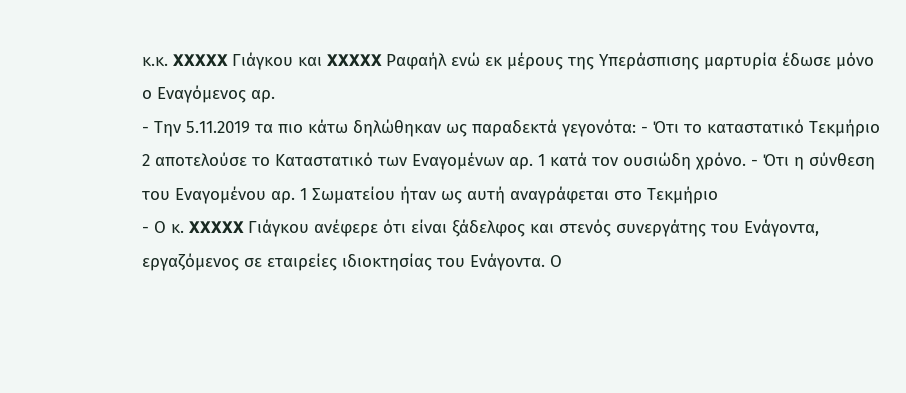κ.κ. XXXXX Γιάγκου και XXXXX Ραφαήλ ενώ εκ μέρους της Υπεράσπισης μαρτυρία έδωσε μόνο ο Εναγόμενος αρ.
- Την 5.11.2019 τα πιο κάτω δηλώθηκαν ως παραδεκτά γεγονότα: - Ότι το καταστατικό Τεκμήριο 2 αποτελούσε το Καταστατικό των Εναγομένων αρ. 1 κατά τον ουσιώδη χρόνο. - Ότι η σύνθεση του Εναγομένου αρ. 1 Σωματείου ήταν ως αυτή αναγράφεται στο Τεκμήριο
- Ο κ. XXXXX Γιάγκου ανέφερε ότι είναι ξάδελφος και στενός συνεργάτης του Ενάγοντα, εργαζόμενος σε εταιρείες ιδιοκτησίας του Ενάγοντα. Ο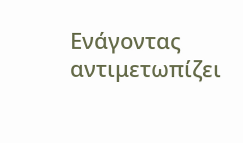Ενάγοντας αντιμετωπίζει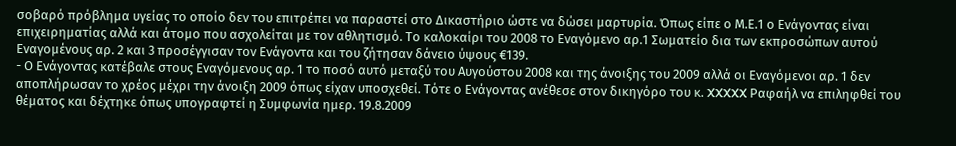σοβαρό πρόβλημα υγείας το οποίο δεν του επιτρέπει να παραστεί στο Δικαστήριο ώστε να δώσει μαρτυρία. Όπως είπε ο Μ.Ε.1 ο Ενάγοντας είναι επιχειρηματίας αλλά και άτομο που ασχολείται με τον αθλητισμό. Το καλοκαίρι του 2008 το Εναγόμενο αρ.1 Σωματείο δια των εκπροσώπων αυτού Εναγομένους αρ. 2 και 3 προσέγγισαν τον Ενάγοντα και του ζήτησαν δάνειο ύψους €139.
- Ο Ενάγοντας κατέβαλε στους Εναγόμενους αρ. 1 το ποσό αυτό μεταξύ του Αυγούστου 2008 και της άνοιξης του 2009 αλλά οι Εναγόμενοι αρ. 1 δεν αποπλήρωσαν το χρέος μέχρι την άνοιξη 2009 όπως είχαν υποσχεθεί. Τότε ο Ενάγοντας ανέθεσε στον δικηγόρο του κ. XXXXX Ραφαήλ να επιληφθεί του θέματος και δέχτηκε όπως υπογραφτεί η Συμφωνία ημερ. 19.8.2009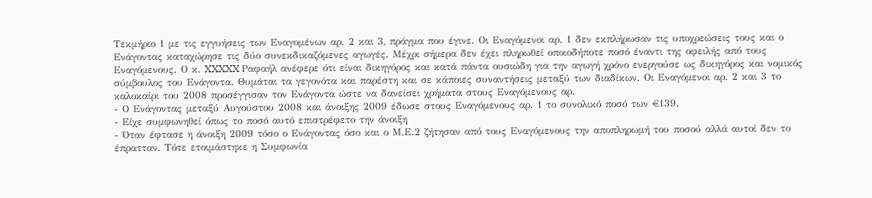Τεκμήριο 1 με τις εγγυήσεις των Εναγομένων αρ. 2 και 3, πράγμα που έγινε. Οι Εναγόμενοι αρ. 1 δεν εκπλήρωσαν τις υποχρεώσεις τους και ο Ενάγοντας καταχώρησε τις δύο συνεκδικαζόμενες αγωγές. Μέχρι σήμερα δεν έχει πληρωθεί οποιοδήποτε ποσό έναντι της οφειλής από τους Εναγόμενους. Ο κ. XXXXX Ραφαήλ ανέφερε ότι είναι δικηγόρος και κατά πάντα ουσιώδη για την αγωγή χρόνο ενεργούσε ως δικηγόρος και νομικός σύμβουλος του Ενάγοντα. Θυμάται τα γεγονότα και παρέστη και σε κάποιες συναντήσεις μεταξύ των διαδίκων. Οι Εναγόμενοι αρ. 2 και 3 το καλοκαίρι του 2008 προσέγγισαν τον Ενάγοντα ώστε να δανείσει χρήματα στους Εναγόμενους αρ.
- Ο Ενάγοντας μεταξύ Αυγούστου 2008 και άνοιξης 2009 έδωσε στους Εναγόμενους αρ. 1 το συνολικό ποσό των €139.
- Είχε συμφωνηθεί όπως το ποσό αυτό επιστρέφετο την άνοιξη
- Όταν έφτασε η άνοιξη 2009 τόσο ο Ενάγοντας όσο και ο Μ.Ε.2 ζήτησαν από τους Εναγόμενους την αποπληρωμή του ποσού αλλά αυτοί δεν το έπρατταν. Τότε ετοιμάστηκε η Συμφωνία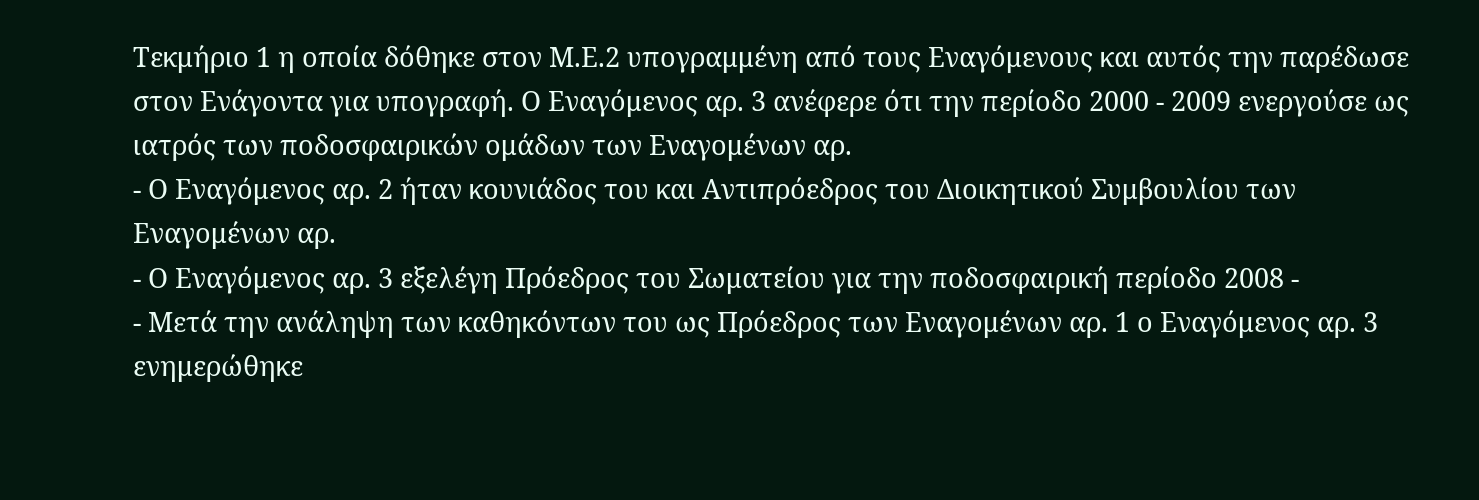Τεκμήριο 1 η οποία δόθηκε στον Μ.Ε.2 υπογραμμένη από τους Εναγόμενους και αυτός την παρέδωσε στον Ενάγοντα για υπογραφή. Ο Εναγόμενος αρ. 3 ανέφερε ότι την περίοδο 2000 - 2009 ενεργούσε ως ιατρός των ποδοσφαιρικών ομάδων των Εναγομένων αρ.
- Ο Εναγόμενος αρ. 2 ήταν κουνιάδος του και Αντιπρόεδρος του Διοικητικού Συμβουλίου των Εναγομένων αρ.
- Ο Εναγόμενος αρ. 3 εξελέγη Πρόεδρος του Σωματείου για την ποδοσφαιρική περίοδο 2008 -
- Μετά την ανάληψη των καθηκόντων του ως Πρόεδρος των Εναγομένων αρ. 1 ο Εναγόμενος αρ. 3 ενημερώθηκε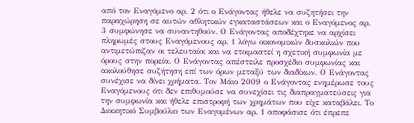από τον Εναγόμενο αρ. 2 ότι ο Ενάγοντας ήθελε να συζητήσει την παραχώρηση σε αυτών αθλητικών εγκαταστάσεων και ο Εναγόμενος αρ. 3 συμφώνησε να συναντηθούν. Ο Ενάγοντας αποδέχτηκε να αρχίσει πληρωμές στους Εναγόμενους αρ. 1 λόγω οικονομικών δυσκολιών που αντιμετώπιζαν οι τελευταίοι και να ετοιμαστεί η σχετική συμφωνία με όρους στην πορεία. Ο Ενάγοντας απέστειλε προσχέδιο συμφωνίας και ακολούθησε συζήτηση επί των όρων μεταξύ των διαδίκων. Ο Ενάγοντας συνέχισε να δίνει χρήματα. Τον Μάιο 2009 ο Ενάγοντας ενημέρωσε τους Εναγόμενους ότι δεν επιθυμούσε να συνεχίσει τις διαπραγματεύσεις για την συμφωνία και ήθελε επιστροφή των χρημάτων που είχε καταβάλει. Το Διοικητικό Συμβούλιο των Εναγομένων αρ. 1 αποφάσισε ότι έπρεπε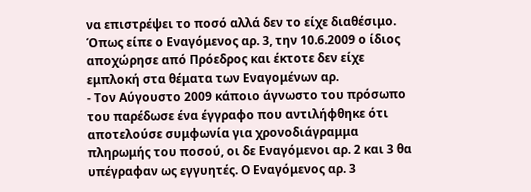να επιστρέψει το ποσό αλλά δεν το είχε διαθέσιμο. Όπως είπε ο Εναγόμενος αρ. 3, την 10.6.2009 ο ίδιος αποχώρησε από Πρόεδρος και έκτοτε δεν είχε εμπλοκή στα θέματα των Εναγομένων αρ.
- Τον Αύγουστο 2009 κάποιο άγνωστο του πρόσωπο του παρέδωσε ένα έγγραφο που αντιλήφθηκε ότι αποτελούσε συμφωνία για χρονοδιάγραμμα πληρωμής του ποσού, οι δε Εναγόμενοι αρ. 2 και 3 θα υπέγραφαν ως εγγυητές. Ο Εναγόμενος αρ. 3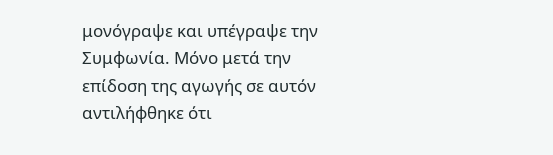μονόγραψε και υπέγραψε την Συμφωνία. Μόνο μετά την επίδοση της αγωγής σε αυτόν αντιλήφθηκε ότι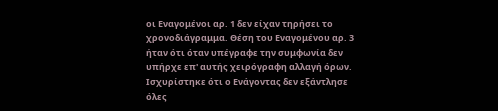οι Εναγομένοι αρ. 1 δεν είχαν τηρήσει το χρονοδιάγραμμα. Θέση του Εναγομένου αρ. 3 ήταν ότι όταν υπέγραφε την συμφωνία δεν υπήρχε επ' αυτής χειρόγραφη αλλαγή όρων. Ισχυρίστηκε ότι ο Ενάγοντας δεν εξάντλησε όλες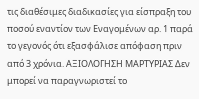τις διαθέσιμες διαδικασίες για είσπραξη του ποσού εναντίον των Εναγομένων αρ. 1 παρά το γεγονός ότι εξασφάλισε απόφαση πριν από 3 χρόνια. ΑΞΙΟΛΟΓΗΣΗ ΜΑΡΤΥΡΙΑΣ Δεν μπορεί να παραγνωριστεί το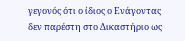γεγονός ότι ο ίδιος ο Ενάγοντας δεν παρέστη στο Δικαστήριο ως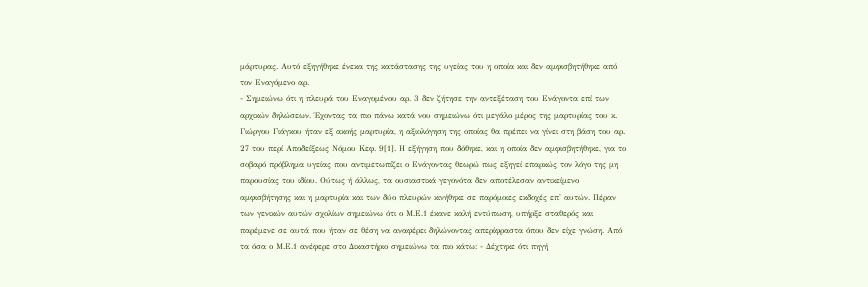μάρτυρας. Αυτό εξηγήθηκε ένεκα της κατάστασης της υγείας του η οποία και δεν αμφισβητήθηκε από τον Εναγόμενο αρ.
- Σημειώνω ότι η πλευρά του Εναγομένου αρ. 3 δεν ζήτησε την αντεξέταση του Ενάγοντα επί των αρχικών δηλώσεων. Έχοντας τα πιο πάνω κατά νου σημειώνω ότι μεγάλο μέρος της μαρτυρίας του κ. Γιώργου Γιάγκου ήταν εξ ακοής μαρτυρία, η αξιολόγηση της οποίας θα πρέπει να γίνει στη βάση του αρ. 27 του περί Αποδείξεως Νόμου Κεφ. 9[1]. Η εξήγηση που δόθηκε, και η οποία δεν αμφισβητήθηκε, για το σοβαρό πρόβλημα υγείας που αντιμετωπίζει ο Ενάγοντας θεωρώ πως εξηγεί επαρκώς τον λόγο της μη παρουσίας του ιδίου. Ούτως ή άλλως, τα ουσιαστικά γεγονότα δεν αποτέλεσαν αντικείμενο αμφισβήτησης και η μαρτυρία και των δύο πλευρών κινήθηκε σε παρόμοιες εκδοχές επ' αυτών. Πέραν των γενικών αυτών σχολίων σημειώνω ότι ο Μ.Ε.1 έκανε καλή εντύπωση, υπήρξε σταθερός και παρέμενε σε αυτά που ήταν σε θέση να αναφέρει δηλώνοντας απερίφραστα όπου δεν είχε γνώση. Από τα όσα ο Μ.Ε.1 ανέφερε στο Δικαστήριο σημειώνω τα πιο κάτω: - Δέχτηκε ότι πηγή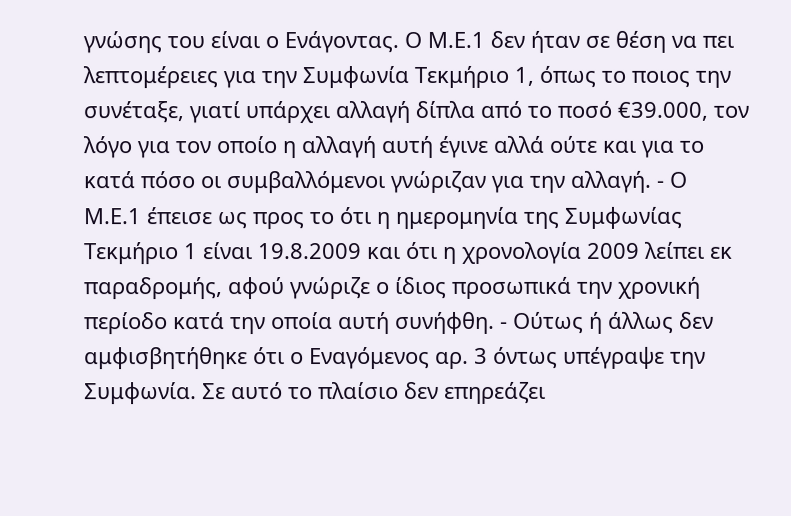γνώσης του είναι ο Ενάγοντας. Ο Μ.Ε.1 δεν ήταν σε θέση να πει λεπτομέρειες για την Συμφωνία Τεκμήριο 1, όπως το ποιος την συνέταξε, γιατί υπάρχει αλλαγή δίπλα από το ποσό €39.000, τον λόγο για τον οποίο η αλλαγή αυτή έγινε αλλά ούτε και για το κατά πόσο οι συμβαλλόμενοι γνώριζαν για την αλλαγή. - Ο Μ.Ε.1 έπεισε ως προς το ότι η ημερομηνία της Συμφωνίας Τεκμήριο 1 είναι 19.8.2009 και ότι η χρονολογία 2009 λείπει εκ παραδρομής, αφού γνώριζε ο ίδιος προσωπικά την χρονική περίοδο κατά την οποία αυτή συνήφθη. - Ούτως ή άλλως δεν αμφισβητήθηκε ότι ο Εναγόμενος αρ. 3 όντως υπέγραψε την Συμφωνία. Σε αυτό το πλαίσιο δεν επηρεάζει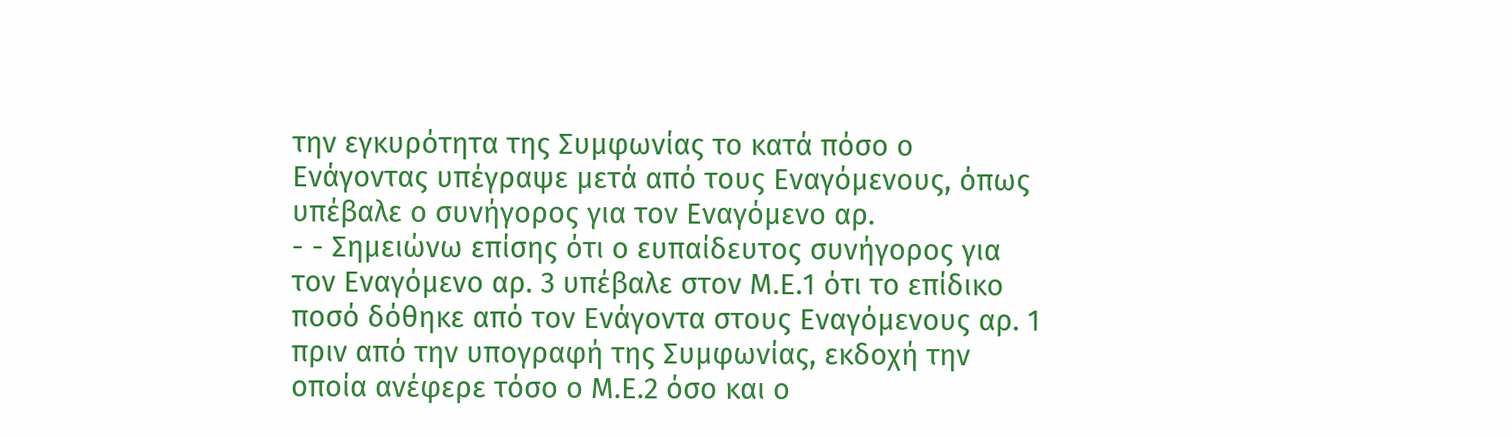την εγκυρότητα της Συμφωνίας το κατά πόσο ο Ενάγοντας υπέγραψε μετά από τους Εναγόμενους, όπως υπέβαλε ο συνήγορος για τον Εναγόμενο αρ.
- - Σημειώνω επίσης ότι ο ευπαίδευτος συνήγορος για τον Εναγόμενο αρ. 3 υπέβαλε στον Μ.Ε.1 ότι το επίδικο ποσό δόθηκε από τον Ενάγοντα στους Εναγόμενους αρ. 1 πριν από την υπογραφή της Συμφωνίας, εκδοχή την οποία ανέφερε τόσο ο Μ.Ε.2 όσο και ο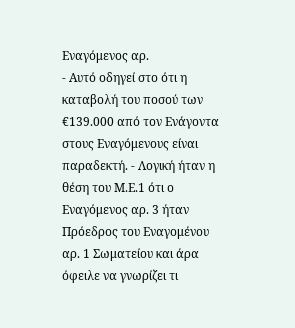Εναγόμενος αρ.
- Αυτό οδηγεί στο ότι η καταβολή του ποσού των €139.000 από τον Ενάγοντα στους Εναγόμενους είναι παραδεκτή. - Λογική ήταν η θέση του Μ.Ε.1 ότι ο Εναγόμενος αρ. 3 ήταν Πρόεδρος του Εναγομένου αρ. 1 Σωματείου και άρα όφειλε να γνωρίζει τι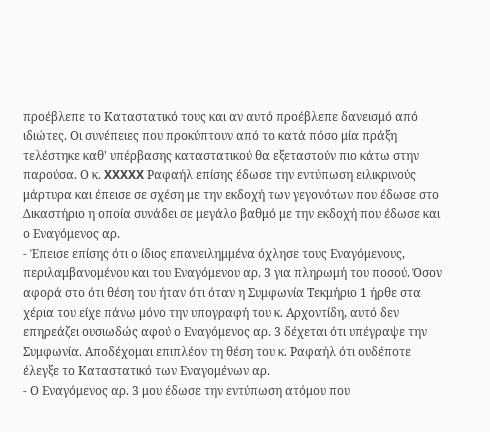προέβλεπε το Καταστατικό τους και αν αυτό προέβλεπε δανεισμό από ιδιώτες. Οι συνέπειες που προκύπτουν από το κατά πόσο μία πράξη τελέστηκε καθ' υπέρβασης καταστατικού θα εξεταστούν πιο κάτω στην παρούσα. Ο κ. XXXXX Ραφαήλ επίσης έδωσε την εντύπωση ειλικρινούς μάρτυρα και έπεισε σε σχέση με την εκδοχή των γεγονότων που έδωσε στο Δικαστήριο η οποία συνάδει σε μεγάλο βαθμό με την εκδοχή που έδωσε και ο Εναγόμενος αρ.
- Έπεισε επίσης ότι ο ίδιος επανειλημμένα όχλησε τους Εναγόμενους, περιλαμβανομένου και του Εναγόμενου αρ. 3 για πληρωμή του ποσού. Όσον αφορά στο ότι θέση του ήταν ότι όταν η Συμφωνία Τεκμήριο 1 ήρθε στα χέρια του είχε πάνω μόνο την υπογραφή του κ. Αρχοντίδη, αυτό δεν επηρεάζει ουσιωδώς αφού ο Εναγόμενος αρ. 3 δέχεται ότι υπέγραψε την Συμφωνία. Αποδέχομαι επιπλέον τη θέση του κ. Ραφαήλ ότι ουδέποτε έλεγξε το Καταστατικό των Εναγομένων αρ.
- Ο Εναγόμενος αρ. 3 μου έδωσε την εντύπωση ατόμου που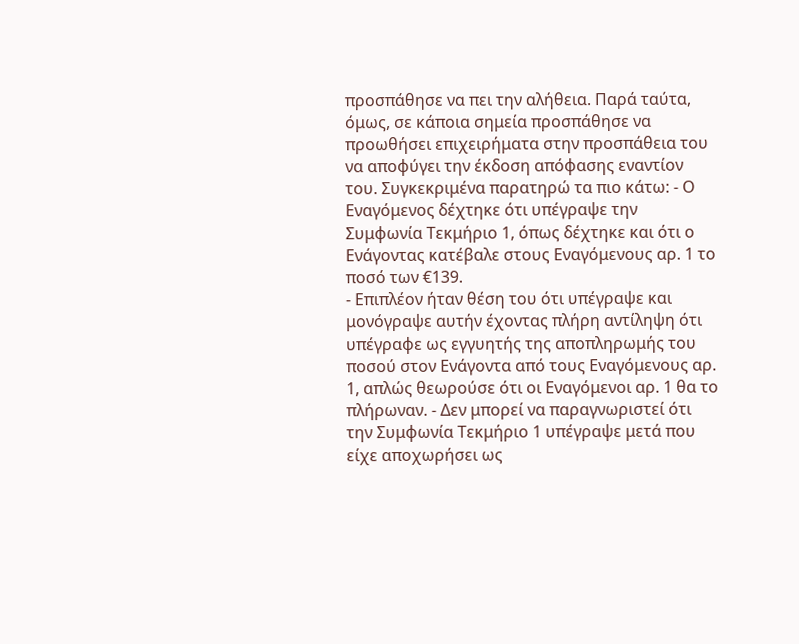προσπάθησε να πει την αλήθεια. Παρά ταύτα, όμως, σε κάποια σημεία προσπάθησε να προωθήσει επιχειρήματα στην προσπάθεια του να αποφύγει την έκδοση απόφασης εναντίον του. Συγκεκριμένα παρατηρώ τα πιο κάτω: - Ο Εναγόμενος δέχτηκε ότι υπέγραψε την Συμφωνία Τεκμήριο 1, όπως δέχτηκε και ότι ο Ενάγοντας κατέβαλε στους Εναγόμενους αρ. 1 το ποσό των €139.
- Επιπλέον ήταν θέση του ότι υπέγραψε και μονόγραψε αυτήν έχοντας πλήρη αντίληψη ότι υπέγραφε ως εγγυητής της αποπληρωμής του ποσού στον Ενάγοντα από τους Εναγόμενους αρ. 1, απλώς θεωρούσε ότι οι Εναγόμενοι αρ. 1 θα το πλήρωναν. - Δεν μπορεί να παραγνωριστεί ότι την Συμφωνία Τεκμήριο 1 υπέγραψε μετά που είχε αποχωρήσει ως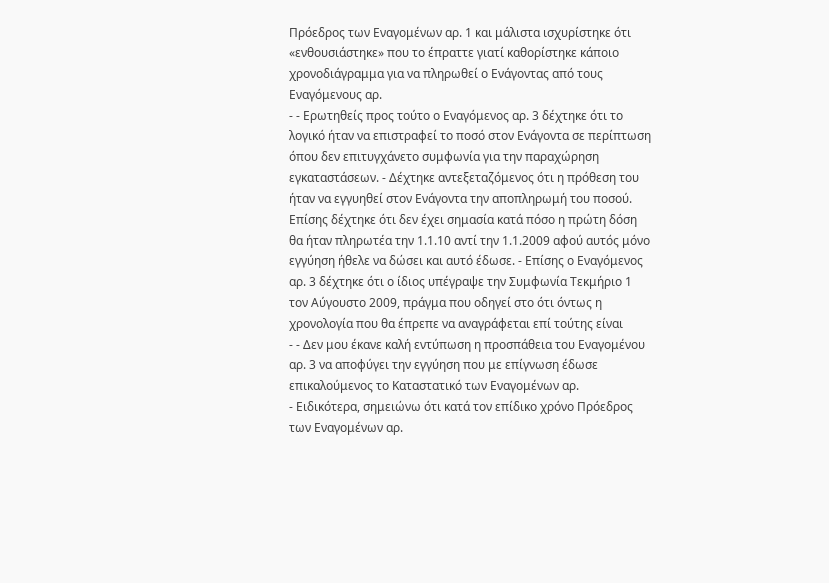Πρόεδρος των Εναγομένων αρ. 1 και μάλιστα ισχυρίστηκε ότι «ενθουσιάστηκε» που το έπραττε γιατί καθορίστηκε κάποιο χρονοδιάγραμμα για να πληρωθεί ο Ενάγοντας από τους Εναγόμενους αρ.
- - Ερωτηθείς προς τούτο ο Εναγόμενος αρ. 3 δέχτηκε ότι το λογικό ήταν να επιστραφεί το ποσό στον Ενάγοντα σε περίπτωση όπου δεν επιτυγχάνετο συμφωνία για την παραχώρηση εγκαταστάσεων. - Δέχτηκε αντεξεταζόμενος ότι η πρόθεση του ήταν να εγγυηθεί στον Ενάγοντα την αποπληρωμή του ποσού. Επίσης δέχτηκε ότι δεν έχει σημασία κατά πόσο η πρώτη δόση θα ήταν πληρωτέα την 1.1.10 αντί την 1.1.2009 αφού αυτός μόνο εγγύηση ήθελε να δώσει και αυτό έδωσε. - Επίσης ο Εναγόμενος αρ. 3 δέχτηκε ότι ο ίδιος υπέγραψε την Συμφωνία Τεκμήριο 1 τον Αύγουστο 2009, πράγμα που οδηγεί στο ότι όντως η χρονολογία που θα έπρεπε να αναγράφεται επί τούτης είναι
- - Δεν μου έκανε καλή εντύπωση η προσπάθεια του Εναγομένου αρ. 3 να αποφύγει την εγγύηση που με επίγνωση έδωσε επικαλούμενος το Καταστατικό των Εναγομένων αρ.
- Ειδικότερα, σημειώνω ότι κατά τον επίδικο χρόνο Πρόεδρος των Εναγομένων αρ.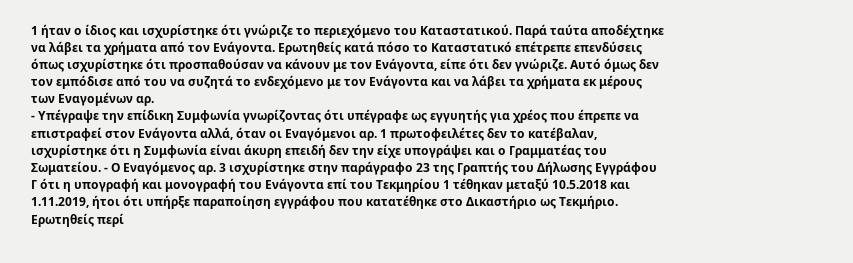1 ήταν ο ίδιος και ισχυρίστηκε ότι γνώριζε το περιεχόμενο του Καταστατικού. Παρά ταύτα αποδέχτηκε να λάβει τα χρήματα από τον Ενάγοντα. Ερωτηθείς κατά πόσο το Καταστατικό επέτρεπε επενδύσεις όπως ισχυρίστηκε ότι προσπαθούσαν να κάνουν με τον Ενάγοντα, είπε ότι δεν γνώριζε. Αυτό όμως δεν τον εμπόδισε από του να συζητά το ενδεχόμενο με τον Ενάγοντα και να λάβει τα χρήματα εκ μέρους των Εναγομένων αρ.
- Υπέγραψε την επίδικη Συμφωνία γνωρίζοντας ότι υπέγραφε ως εγγυητής για χρέος που έπρεπε να επιστραφεί στον Ενάγοντα αλλά, όταν οι Εναγόμενοι αρ. 1 πρωτοφειλέτες δεν το κατέβαλαν, ισχυρίστηκε ότι η Συμφωνία είναι άκυρη επειδή δεν την είχε υπογράψει και ο Γραμματέας του Σωματείου. - Ο Εναγόμενος αρ. 3 ισχυρίστηκε στην παράγραφο 23 της Γραπτής του Δήλωσης Εγγράφου Γ ότι η υπογραφή και μονογραφή του Ενάγοντα επί του Τεκμηρίου 1 τέθηκαν μεταξύ 10.5.2018 και 1.11.2019, ήτοι ότι υπήρξε παραποίηση εγγράφου που κατατέθηκε στο Δικαστήριο ως Τεκμήριο. Ερωτηθείς περί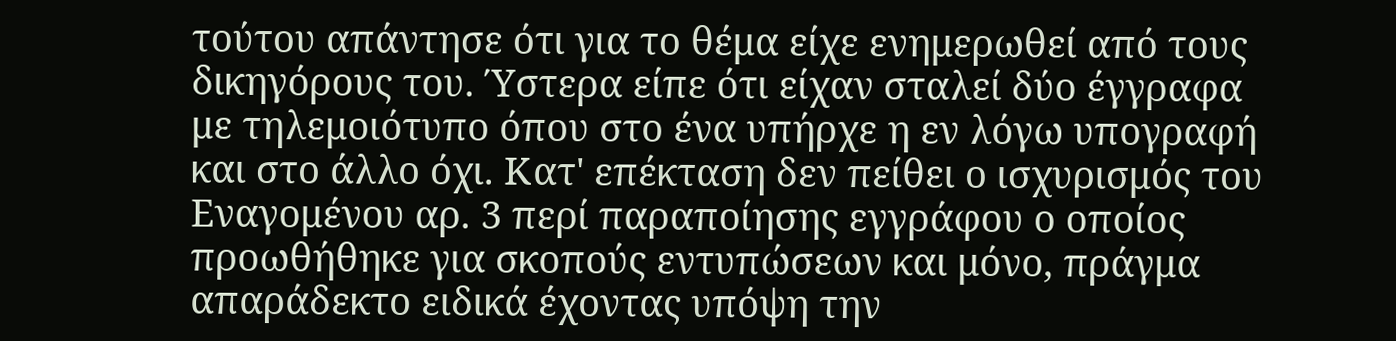τούτου απάντησε ότι για το θέμα είχε ενημερωθεί από τους δικηγόρους του. Ύστερα είπε ότι είχαν σταλεί δύο έγγραφα με τηλεμοιότυπο όπου στο ένα υπήρχε η εν λόγω υπογραφή και στο άλλο όχι. Κατ' επέκταση δεν πείθει ο ισχυρισμός του Εναγομένου αρ. 3 περί παραποίησης εγγράφου ο οποίος προωθήθηκε για σκοπούς εντυπώσεων και μόνο, πράγμα απαράδεκτο ειδικά έχοντας υπόψη την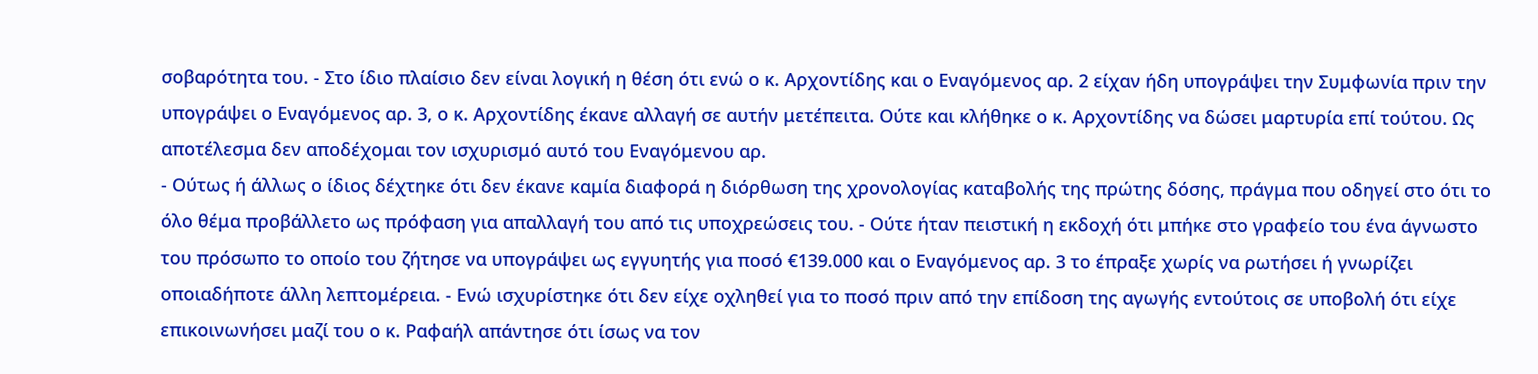σοβαρότητα του. - Στο ίδιο πλαίσιο δεν είναι λογική η θέση ότι ενώ ο κ. Αρχοντίδης και ο Εναγόμενος αρ. 2 είχαν ήδη υπογράψει την Συμφωνία πριν την υπογράψει ο Εναγόμενος αρ. 3, ο κ. Αρχοντίδης έκανε αλλαγή σε αυτήν μετέπειτα. Ούτε και κλήθηκε ο κ. Αρχοντίδης να δώσει μαρτυρία επί τούτου. Ως αποτέλεσμα δεν αποδέχομαι τον ισχυρισμό αυτό του Εναγόμενου αρ.
- Ούτως ή άλλως ο ίδιος δέχτηκε ότι δεν έκανε καμία διαφορά η διόρθωση της χρονολογίας καταβολής της πρώτης δόσης, πράγμα που οδηγεί στο ότι το όλο θέμα προβάλλετο ως πρόφαση για απαλλαγή του από τις υποχρεώσεις του. - Ούτε ήταν πειστική η εκδοχή ότι μπήκε στο γραφείο του ένα άγνωστο του πρόσωπο το οποίο του ζήτησε να υπογράψει ως εγγυητής για ποσό €139.000 και ο Εναγόμενος αρ. 3 το έπραξε χωρίς να ρωτήσει ή γνωρίζει οποιαδήποτε άλλη λεπτομέρεια. - Ενώ ισχυρίστηκε ότι δεν είχε οχληθεί για το ποσό πριν από την επίδοση της αγωγής εντούτοις σε υποβολή ότι είχε επικοινωνήσει μαζί του ο κ. Ραφαήλ απάντησε ότι ίσως να τον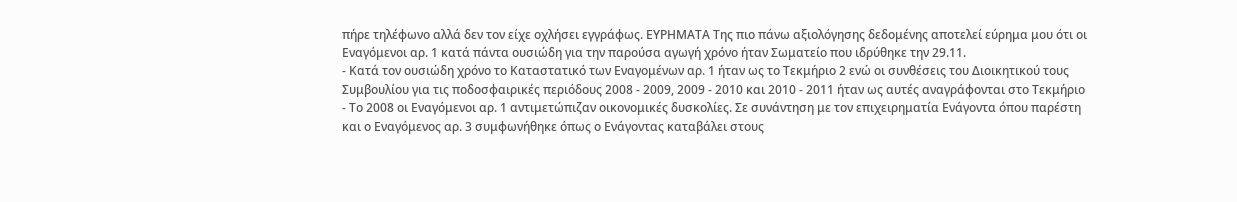πήρε τηλέφωνο αλλά δεν τον είχε οχλήσει εγγράφως. ΕΥΡΗΜΑΤΑ Της πιο πάνω αξιολόγησης δεδομένης αποτελεί εύρημα μου ότι οι Εναγόμενοι αρ. 1 κατά πάντα ουσιώδη για την παρούσα αγωγή χρόνο ήταν Σωματείο που ιδρύθηκε την 29.11.
- Κατά τον ουσιώδη χρόνο το Καταστατικό των Εναγομένων αρ. 1 ήταν ως το Τεκμήριο 2 ενώ οι συνθέσεις του Διοικητικού τους Συμβουλίου για τις ποδοσφαιρικές περιόδους 2008 - 2009, 2009 - 2010 και 2010 - 2011 ήταν ως αυτές αναγράφονται στο Τεκμήριο
- Το 2008 οι Εναγόμενοι αρ. 1 αντιμετώπιζαν οικονομικές δυσκολίες. Σε συνάντηση με τον επιχειρηματία Ενάγοντα όπου παρέστη και ο Εναγόμενος αρ. 3 συμφωνήθηκε όπως ο Ενάγοντας καταβάλει στους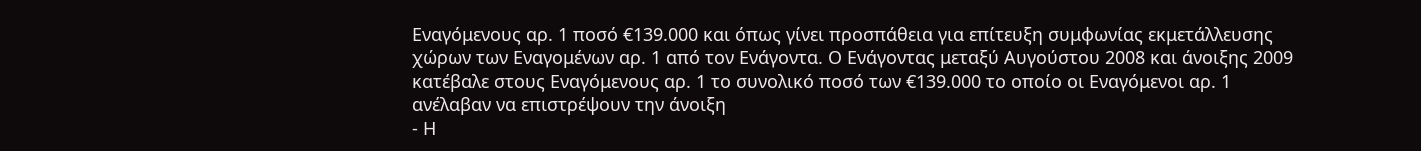Εναγόμενους αρ. 1 ποσό €139.000 και όπως γίνει προσπάθεια για επίτευξη συμφωνίας εκμετάλλευσης χώρων των Εναγομένων αρ. 1 από τον Ενάγοντα. Ο Ενάγοντας μεταξύ Αυγούστου 2008 και άνοιξης 2009 κατέβαλε στους Εναγόμενους αρ. 1 το συνολικό ποσό των €139.000 το οποίο οι Εναγόμενοι αρ. 1 ανέλαβαν να επιστρέψουν την άνοιξη
- Η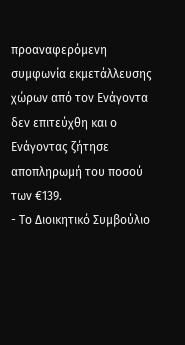προαναφερόμενη συμφωνία εκμετάλλευσης χώρων από τον Ενάγοντα δεν επιτεύχθη και ο Ενάγοντας ζήτησε αποπληρωμή του ποσού των €139.
- Το Διοικητικό Συμβούλιο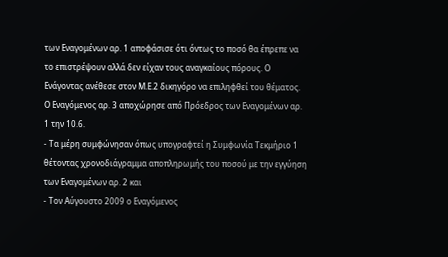των Εναγομένων αρ. 1 αποφάσισε ότι όντως το ποσό θα έπρεπε να το επιστρέψουν αλλά δεν είχαν τους αναγκαίους πόρους. Ο Ενάγοντας ανέθεσε στον Μ.Ε.2 δικηγόρο να επιληφθεί του θέματος. Ο Εναγόμενος αρ. 3 αποχώρησε από Πρόεδρος των Εναγομένων αρ. 1 την 10.6.
- Τα μέρη συμφώνησαν όπως υπογραφτεί η Συμφωνία Τεκμήριο 1 θέτοντας χρονοδιάγραμμα αποπληρωμής του ποσού με την εγγύηση των Εναγομένων αρ. 2 και
- Τον Αύγουστο 2009 ο Εναγόμενος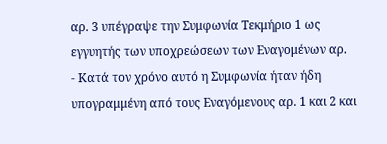αρ. 3 υπέγραψε την Συμφωνία Τεκμήριο 1 ως εγγυητής των υποχρεώσεων των Εναγομένων αρ.
- Κατά τον χρόνο αυτό η Συμφωνία ήταν ήδη υπογραμμένη από τους Εναγόμενους αρ. 1 και 2 και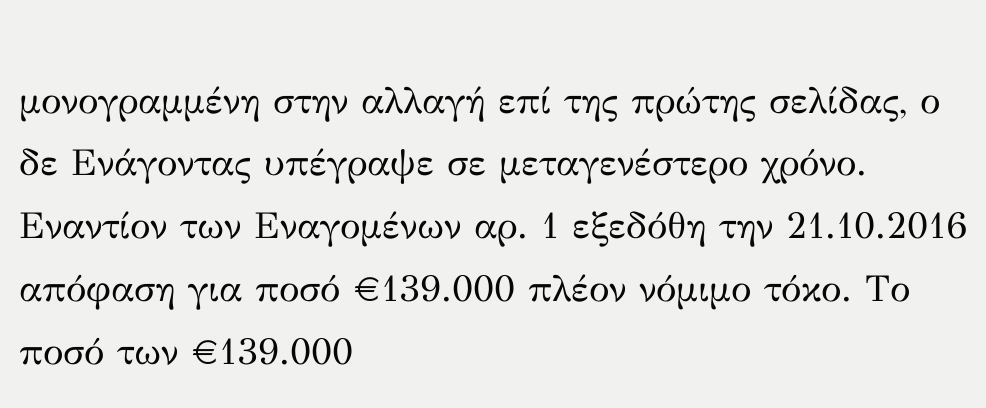μονογραμμένη στην αλλαγή επί της πρώτης σελίδας, ο δε Ενάγοντας υπέγραψε σε μεταγενέστερο χρόνο. Εναντίον των Εναγομένων αρ. 1 εξεδόθη την 21.10.2016 απόφαση για ποσό €139.000 πλέον νόμιμο τόκο. Το ποσό των €139.000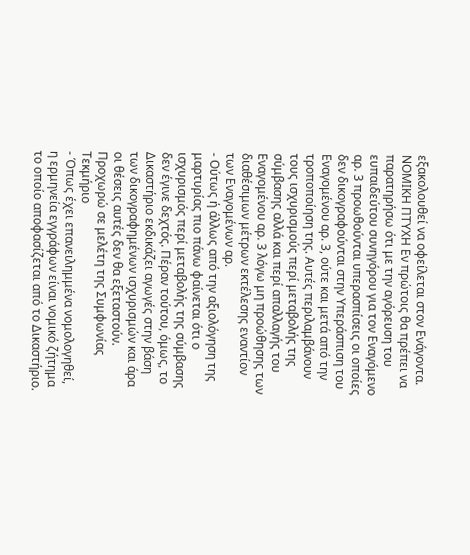εξακολουθεί να οφείλεται στον Ενάγοντα. ΝΟΜΙΚΗ ΠΤΥΧΗ Εν πρώτοις θα πρέπει να παρατηρήσω ότι με την αγόρευση του ευπαιδεύτου συνηγόρου για τον Εναγόμενο αρ. 3 προωθούνται υπερασπίσεις οι οποίες δεν δικογραφούνται στην Υπεράσπιση του Εναγομένου αρ. 3, ούτε και μετά από την τροποποίηση της. Αυτές περιλαμβάνουν τους ισχυρισμούς περί μεταβολής της σύμβασης αλλά και περί απαλλαγής του Εναγομένου αρ. 3 λόγω μη προώθησης των διαθέσιμων μέτρων εκτέλεσης εναντίον των Εναγομένων αρ.
- Ούτως ή άλλως από την αξιολόγηση της μαρτυρίας πιο πάνω φαίνεται ότι ο ισχυρισμός περί μεταβολής της σύμβασης δεν έγινε δεχτός. Πέραν τούτου, όμως, το Δικαστήριο εκδικάζει αγωγές στην βάση των δικογραφημένων ισχυρισμών και άρα οι θέσεις αυτές δεν θα εξεταστούν. Προχωρώ σε μελέτη της Συμφωνίας Τεκμήριο
- Όπως έχει επανειλημμένα νομολογηθεί, η ερμηνεία εγγράφων είναι νομικό ζήτημα το οποίο αποφασίζεται από το Δικαστήριο.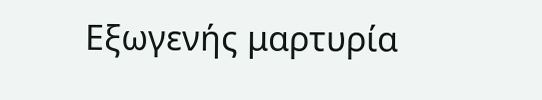Εξωγενής μαρτυρία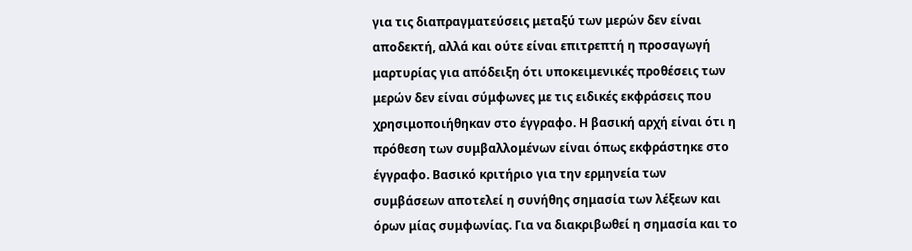για τις διαπραγματεύσεις μεταξύ των μερών δεν είναι αποδεκτή, αλλά και ούτε είναι επιτρεπτή η προσαγωγή μαρτυρίας για απόδειξη ότι υποκειμενικές προθέσεις των μερών δεν είναι σύμφωνες με τις ειδικές εκφράσεις που χρησιμοποιήθηκαν στο έγγραφο. Η βασική αρχή είναι ότι η πρόθεση των συμβαλλομένων είναι όπως εκφράστηκε στο έγγραφο. Βασικό κριτήριο για την ερμηνεία των συμβάσεων αποτελεί η συνήθης σημασία των λέξεων και όρων μίας συμφωνίας. Για να διακριβωθεί η σημασία και το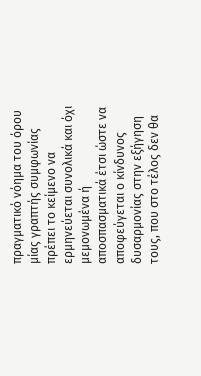πραγματικό νόημα του όρου μίας γραπτής συμφωνίας πρέπει το κείμενο να ερμηνεύεται συνολικά και όχι μεμονωμένα ή αποσπασματικά έτσι ώστε να αποφεύγεται ο κίνδυνος δυσαρμονίας στην εξήγηση τους, που στο τέλος δεν θα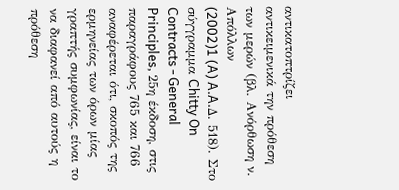αντικατοπτρίζει αντικειμενικά την πρόθεση των μερών (βλ. Ανόρθωση ν. Απόλλων
(2002)1 (A) A.A.Δ. 518). Στο σύγγραμμα Chitty On Contracts - General Principles, 25η έκδοση, στις παραγράφους 765 και 766 αναφέρεται ότι, σκοπός της ερμηνείας των όρων μίας γραπτής συμφωνίας, είναι το να διαφανεί από αυτούς η πρόθεση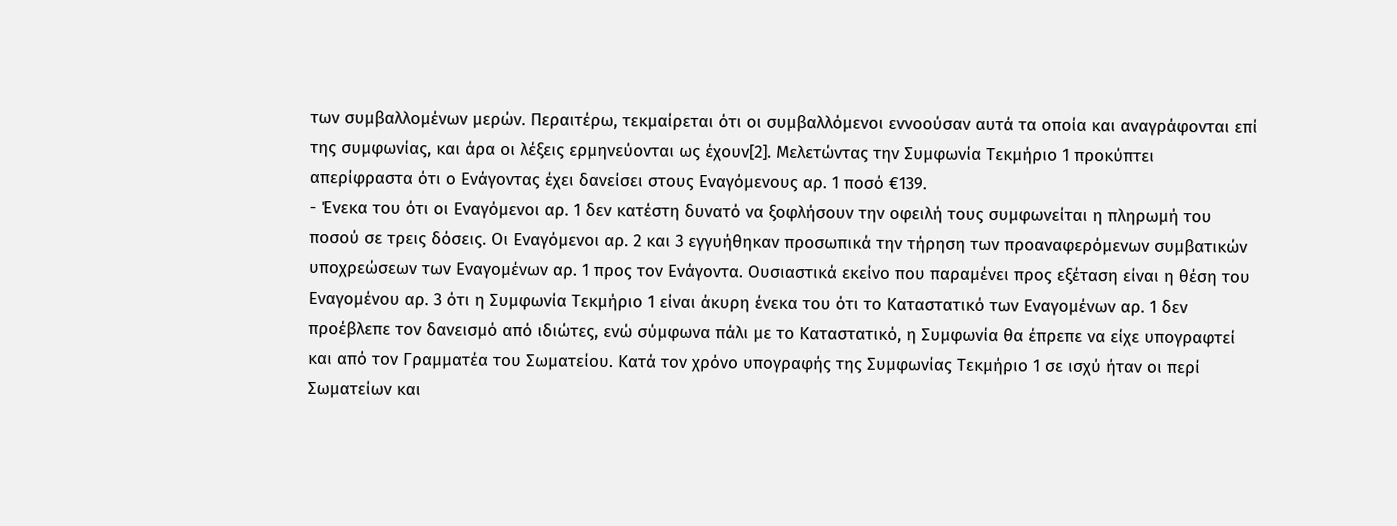των συμβαλλομένων μερών. Περαιτέρω, τεκμαίρεται ότι οι συμβαλλόμενοι εννοούσαν αυτά τα οποία και αναγράφονται επί της συμφωνίας, και άρα οι λέξεις ερμηνεύονται ως έχουν[2]. Μελετώντας την Συμφωνία Τεκμήριο 1 προκύπτει απερίφραστα ότι ο Ενάγοντας έχει δανείσει στους Εναγόμενους αρ. 1 ποσό €139.
- Ένεκα του ότι οι Εναγόμενοι αρ. 1 δεν κατέστη δυνατό να ξοφλήσουν την οφειλή τους συμφωνείται η πληρωμή του ποσού σε τρεις δόσεις. Οι Εναγόμενοι αρ. 2 και 3 εγγυήθηκαν προσωπικά την τήρηση των προαναφερόμενων συμβατικών υποχρεώσεων των Εναγομένων αρ. 1 προς τον Ενάγοντα. Ουσιαστικά εκείνο που παραμένει προς εξέταση είναι η θέση του Εναγομένου αρ. 3 ότι η Συμφωνία Τεκμήριο 1 είναι άκυρη ένεκα του ότι το Καταστατικό των Εναγομένων αρ. 1 δεν προέβλεπε τον δανεισμό από ιδιώτες, ενώ σύμφωνα πάλι με το Καταστατικό, η Συμφωνία θα έπρεπε να είχε υπογραφτεί και από τον Γραμματέα του Σωματείου. Κατά τον χρόνο υπογραφής της Συμφωνίας Τεκμήριο 1 σε ισχύ ήταν οι περί Σωματείων και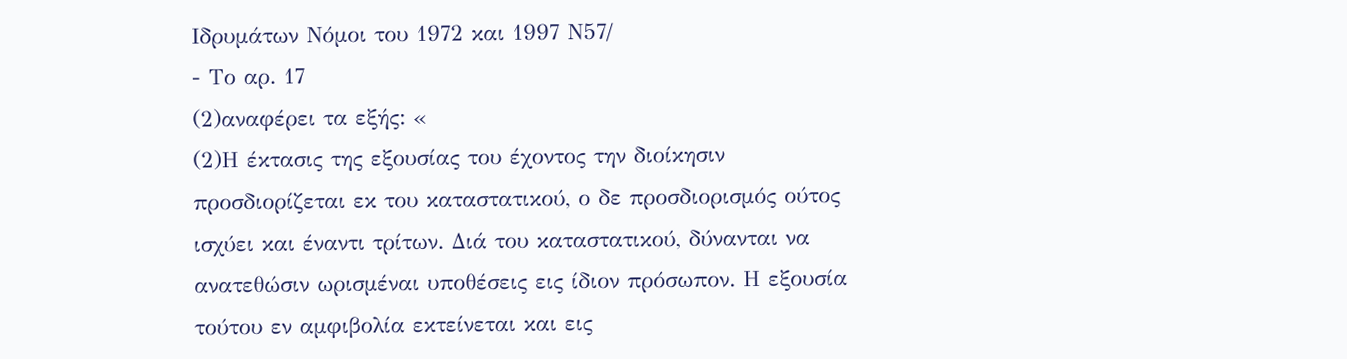Ιδρυμάτων Νόμοι του 1972 και 1997 Ν57/
- Το αρ. 17
(2)αναφέρει τα εξής: «
(2)Η έκτασις της εξουσίας του έχοντος την διοίκησιν προσδιορίζεται εκ του καταστατικού, ο δε προσδιορισμός ούτος ισχύει και έναντι τρίτων. Διά του καταστατικού, δύνανται να ανατεθώσιν ωρισμέναι υποθέσεις εις ίδιον πρόσωπον. Η εξουσία τούτου εν αμφιβολία εκτείνεται και εις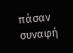πάσαν συναφή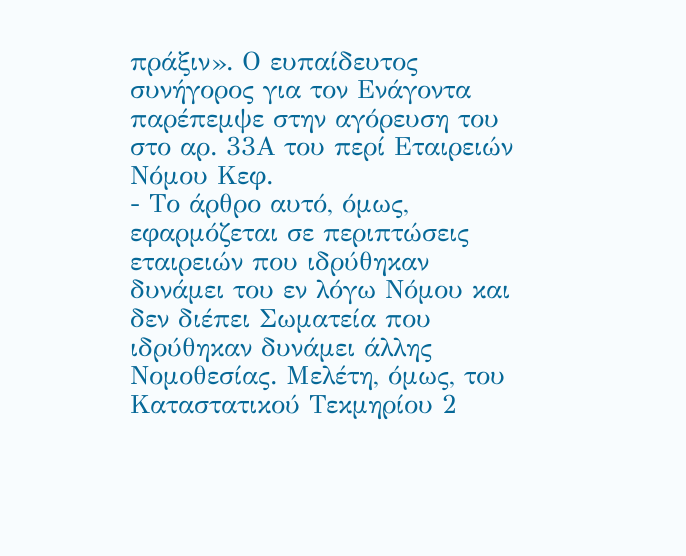πράξιν». Ο ευπαίδευτος συνήγορος για τον Ενάγοντα παρέπεμψε στην αγόρευση του στο αρ. 33Α του περί Εταιρειών Νόμου Κεφ.
- Το άρθρο αυτό, όμως, εφαρμόζεται σε περιπτώσεις εταιρειών που ιδρύθηκαν δυνάμει του εν λόγω Νόμου και δεν διέπει Σωματεία που ιδρύθηκαν δυνάμει άλλης Νομοθεσίας. Μελέτη, όμως, του Καταστατικού Τεκμηρίου 2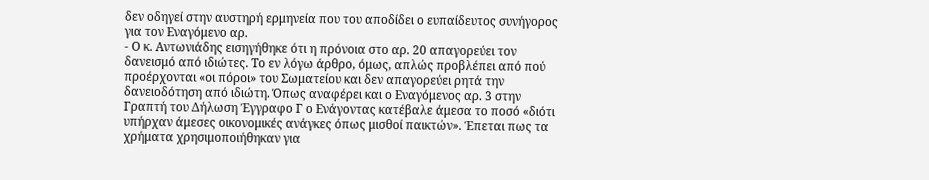δεν οδηγεί στην αυστηρή ερμηνεία που του αποδίδει ο ευπαίδευτος συνήγορος για τον Εναγόμενο αρ.
- Ο κ. Αντωνιάδης εισηγήθηκε ότι η πρόνοια στο αρ. 20 απαγορεύει τον δανεισμό από ιδιώτες. Το εν λόγω άρθρο, όμως, απλώς προβλέπει από πού προέρχονται «οι πόροι» του Σωματείου και δεν απαγορεύει ρητά την δανειοδότηση από ιδιώτη. Όπως αναφέρει και ο Εναγόμενος αρ. 3 στην Γραπτή του Δήλωση Έγγραφο Γ ο Ενάγοντας κατέβαλε άμεσα το ποσό «διότι υπήρχαν άμεσες οικονομικές ανάγκες όπως μισθοί παικτών». Έπεται πως τα χρήματα χρησιμοποιήθηκαν για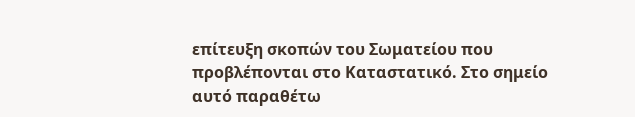επίτευξη σκοπών του Σωματείου που προβλέπονται στο Καταστατικό. Στο σημείο αυτό παραθέτω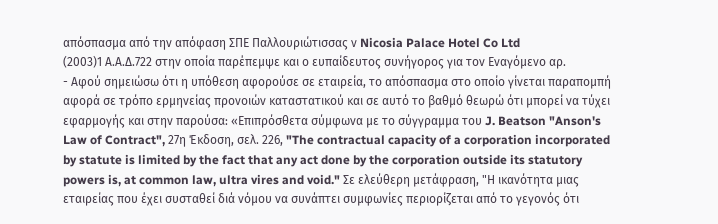απόσπασμα από την απόφαση ΣΠΕ Παλλουριώτισσας ν Nicosia Palace Hotel Co Ltd
(2003)1 Α.Α.Δ.722 στην οποία παρέπεμψε και ο ευπαίδευτος συνήγορος για τον Εναγόμενο αρ.
- Αφού σημειώσω ότι η υπόθεση αφορούσε σε εταιρεία, το απόσπασμα στο οποίο γίνεται παραπομπή αφορά σε τρόπο ερμηνείας προνοιών καταστατικού και σε αυτό το βαθμό θεωρώ ότι μπορεί να τύχει εφαρμογής και στην παρούσα: «Επιπρόσθετα σύμφωνα με το σύγγραμμα του J. Beatson "Anson's Law of Contract", 27η Έκδοση, σελ. 226, "The contractual capacity of a corporation incorporated by statute is limited by the fact that any act done by the corporation outside its statutory powers is, at common law, ultra vires and void." Σε ελεύθερη μετάφραση, "Η ικανότητα μιας εταιρείας που έχει συσταθεί διά νόμου να συνάπτει συμφωνίες περιορίζεται από το γεγονός ότι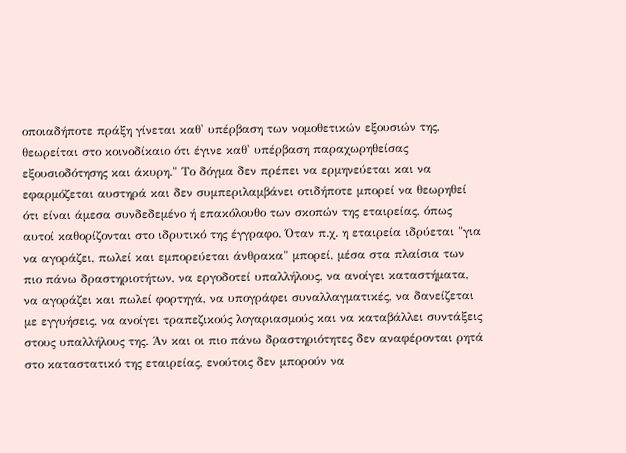οποιαδήποτε πράξη γίνεται καθ' υπέρβαση των νομοθετικών εξουσιών της, θεωρείται στο κοινοδίκαιο ότι έγινε καθ' υπέρβαση παραχωρηθείσας εξουσιοδότησης και άκυρη." Το δόγμα δεν πρέπει να ερμηνεύεται και να εφαρμόζεται αυστηρά και δεν συμπεριλαμβάνει οτιδήποτε μπορεί να θεωρηθεί ότι είναι άμεσα συνδεδεμένο ή επακόλουθο των σκοπών της εταιρείας, όπως αυτοί καθορίζονται στο ιδρυτικό της έγγραφο. Όταν π.χ. η εταιρεία ιδρύεται "για να αγοράζει, πωλεί και εμπορεύεται άνθρακα" μπορεί, μέσα στα πλαίσια των πιο πάνω δραστηριοτήτων, να εργοδοτεί υπαλλήλους, να ανοίγει καταστήματα, να αγοράζει και πωλεί φορτηγά, να υπογράφει συναλλαγματικές, να δανείζεται με εγγυήσεις, να ανοίγει τραπεζικούς λογαριασμούς και να καταβάλλει συντάξεις στους υπαλλήλους της. Άν και οι πιο πάνω δραστηριότητες δεν αναφέρονται ρητά στο καταστατικό της εταιρείας, ενούτοις δεν μπορούν να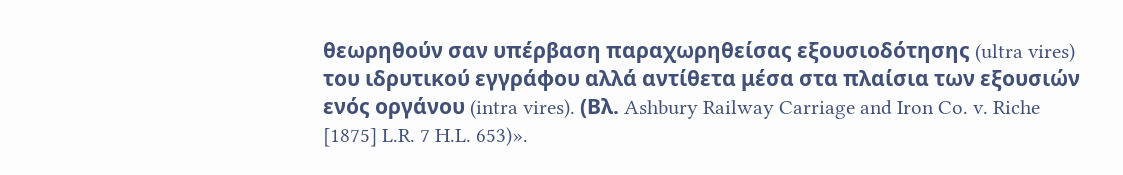θεωρηθούν σαν υπέρβαση παραχωρηθείσας εξουσιοδότησης (ultra vires) του ιδρυτικού εγγράφου αλλά αντίθετα μέσα στα πλαίσια των εξουσιών ενός οργάνου (intra vires). (Βλ. Ashbury Railway Carriage and Iron Co. v. Riche [1875] L.R. 7 H.L. 653)».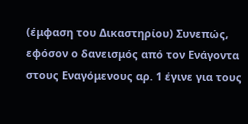(έμφαση του Δικαστηρίου) Συνεπώς, εφόσον ο δανεισμός από τον Ενάγοντα στους Εναγόμενους αρ. 1 έγινε για τους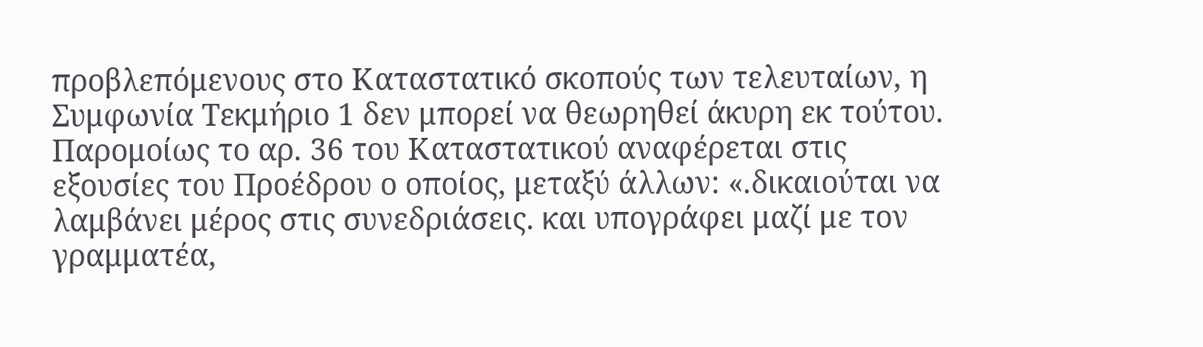προβλεπόμενους στο Καταστατικό σκοπούς των τελευταίων, η Συμφωνία Τεκμήριο 1 δεν μπορεί να θεωρηθεί άκυρη εκ τούτου. Παρομοίως το αρ. 36 του Καταστατικού αναφέρεται στις εξουσίες του Προέδρου ο οποίος, μεταξύ άλλων: «.δικαιούται να λαμβάνει μέρος στις συνεδριάσεις. και υπογράφει μαζί με τον γραμματέα,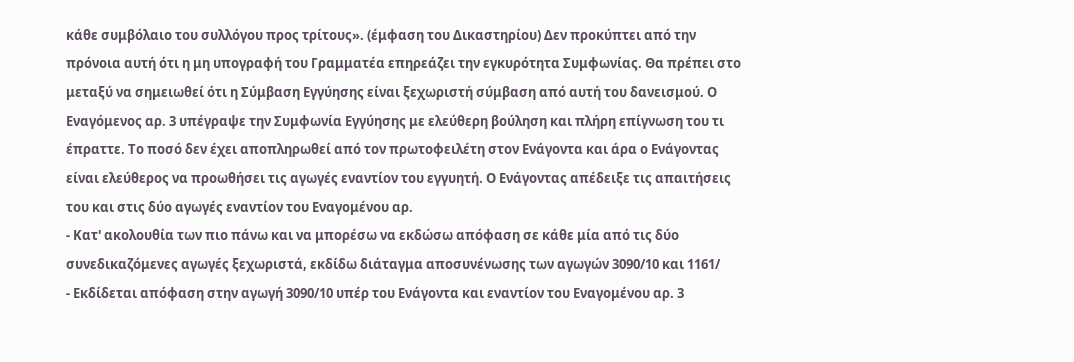κάθε συμβόλαιο του συλλόγου προς τρίτους». (έμφαση του Δικαστηρίου) Δεν προκύπτει από την πρόνοια αυτή ότι η μη υπογραφή του Γραμματέα επηρεάζει την εγκυρότητα Συμφωνίας. Θα πρέπει στο μεταξύ να σημειωθεί ότι η Σύμβαση Εγγύησης είναι ξεχωριστή σύμβαση από αυτή του δανεισμού. Ο Εναγόμενος αρ. 3 υπέγραψε την Συμφωνία Εγγύησης με ελεύθερη βούληση και πλήρη επίγνωση του τι έπραττε. Το ποσό δεν έχει αποπληρωθεί από τον πρωτοφειλέτη στον Ενάγοντα και άρα ο Ενάγοντας είναι ελεύθερος να προωθήσει τις αγωγές εναντίον του εγγυητή. Ο Ενάγοντας απέδειξε τις απαιτήσεις του και στις δύο αγωγές εναντίον του Εναγομένου αρ.
- Κατ' ακολουθία των πιο πάνω και να μπορέσω να εκδώσω απόφαση σε κάθε μία από τις δύο συνεδικαζόμενες αγωγές ξεχωριστά, εκδίδω διάταγμα αποσυνένωσης των αγωγών 3090/10 και 1161/
- Εκδίδεται απόφαση στην αγωγή 3090/10 υπέρ του Ενάγοντα και εναντίον του Εναγομένου αρ. 3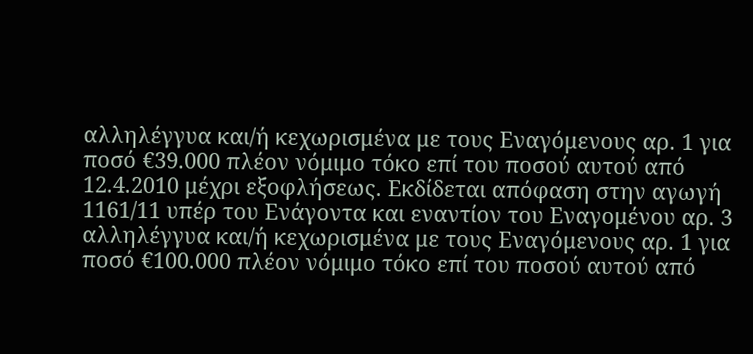αλληλέγγυα και/ή κεχωρισμένα με τους Εναγόμενους αρ. 1 για ποσό €39.000 πλέον νόμιμο τόκο επί του ποσού αυτού από 12.4.2010 μέχρι εξοφλήσεως. Εκδίδεται απόφαση στην αγωγή 1161/11 υπέρ του Ενάγοντα και εναντίον του Εναγομένου αρ. 3 αλληλέγγυα και/ή κεχωρισμένα με τους Εναγόμενους αρ. 1 για ποσό €100.000 πλέον νόμιμο τόκο επί του ποσού αυτού από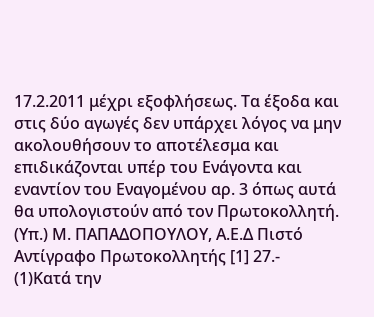17.2.2011 μέχρι εξοφλήσεως. Τα έξοδα και στις δύο αγωγές δεν υπάρχει λόγος να μην ακολουθήσουν το αποτέλεσμα και επιδικάζονται υπέρ του Ενάγοντα και εναντίον του Εναγομένου αρ. 3 όπως αυτά θα υπολογιστούν από τον Πρωτοκολλητή. (Υπ.) Μ. ΠΑΠΑΔΟΠΟΥΛΟΥ, Α.Ε.Δ Πιστό Αντίγραφο Πρωτοκολλητής [1] 27.-
(1)Κατά την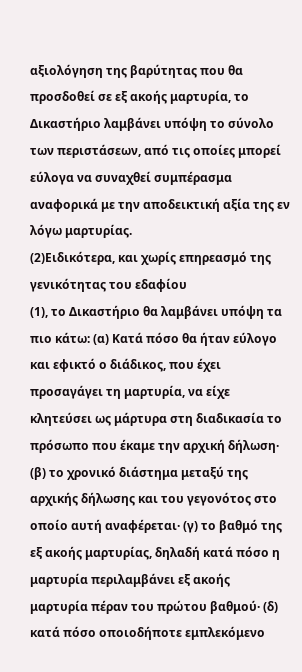αξιολόγηση της βαρύτητας που θα προσδοθεί σε εξ ακοής μαρτυρία, το Δικαστήριο λαμβάνει υπόψη το σύνολο των περιστάσεων, από τις οποίες μπορεί εύλογα να συναχθεί συμπέρασμα αναφορικά με την αποδεικτική αξία της εν λόγω μαρτυρίας.
(2)Ειδικότερα, και χωρίς επηρεασμό της γενικότητας του εδαφίου
(1), το Δικαστήριο θα λαμβάνει υπόψη τα πιο κάτω: (α) Κατά πόσο θα ήταν εύλογο και εφικτό ο διάδικος, που έχει προσαγάγει τη μαρτυρία, να είχε κλητεύσει ως μάρτυρα στη διαδικασία το πρόσωπο που έκαμε την αρχική δήλωση· (β) το χρονικό διάστημα μεταξύ της αρχικής δήλωσης και του γεγονότος στο οποίο αυτή αναφέρεται· (γ) το βαθμό της εξ ακοής μαρτυρίας, δηλαδή κατά πόσο η μαρτυρία περιλαμβάνει εξ ακοής μαρτυρία πέραν του πρώτου βαθμού· (δ) κατά πόσο οποιοδήποτε εμπλεκόμενο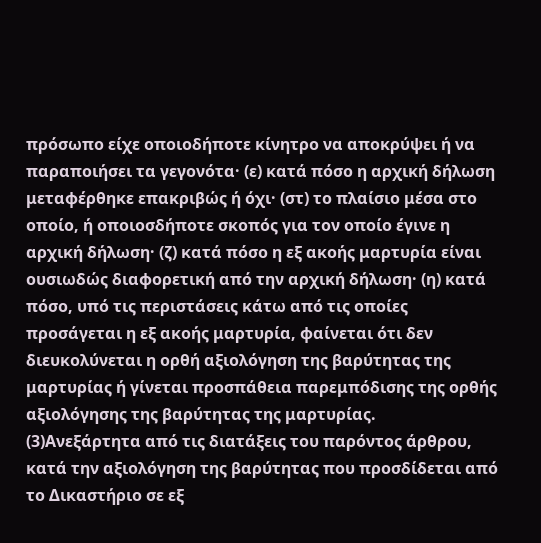πρόσωπο είχε οποιοδήποτε κίνητρο να αποκρύψει ή να παραποιήσει τα γεγονότα· (ε) κατά πόσο η αρχική δήλωση μεταφέρθηκε επακριβώς ή όχι· (στ) το πλαίσιο μέσα στο οποίο, ή οποιοσδήποτε σκοπός για τον οποίο έγινε η αρχική δήλωση· (ζ) κατά πόσο η εξ ακοής μαρτυρία είναι ουσιωδώς διαφορετική από την αρχική δήλωση· (η) κατά πόσο, υπό τις περιστάσεις κάτω από τις οποίες προσάγεται η εξ ακοής μαρτυρία, φαίνεται ότι δεν διευκολύνεται η ορθή αξιολόγηση της βαρύτητας της μαρτυρίας ή γίνεται προσπάθεια παρεμπόδισης της ορθής αξιολόγησης της βαρύτητας της μαρτυρίας.
(3)Ανεξάρτητα από τις διατάξεις του παρόντος άρθρου, κατά την αξιολόγηση της βαρύτητας που προσδίδεται από το Δικαστήριο σε εξ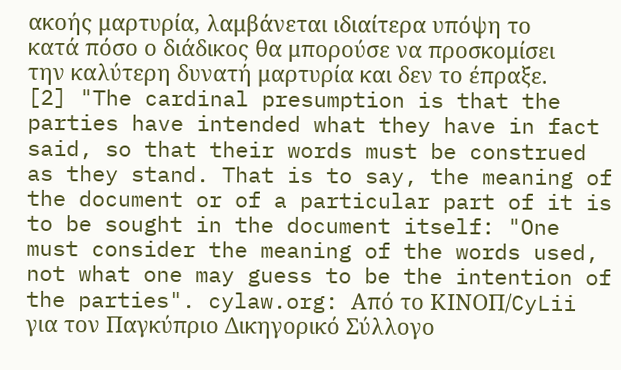ακοής μαρτυρία, λαμβάνεται ιδιαίτερα υπόψη το κατά πόσο ο διάδικος θα μπορούσε να προσκομίσει την καλύτερη δυνατή μαρτυρία και δεν το έπραξε. [2] "The cardinal presumption is that the parties have intended what they have in fact said, so that their words must be construed as they stand. That is to say, the meaning of the document or of a particular part of it is to be sought in the document itself: "One must consider the meaning of the words used, not what one may guess to be the intention of the parties". cylaw.org: Από το ΚΙΝOΠ/CyLii για τον Παγκύπριο Δικηγορικό Σύλλογο